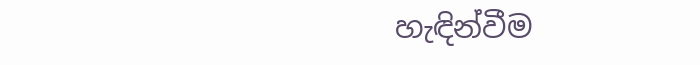හැඳින්වීම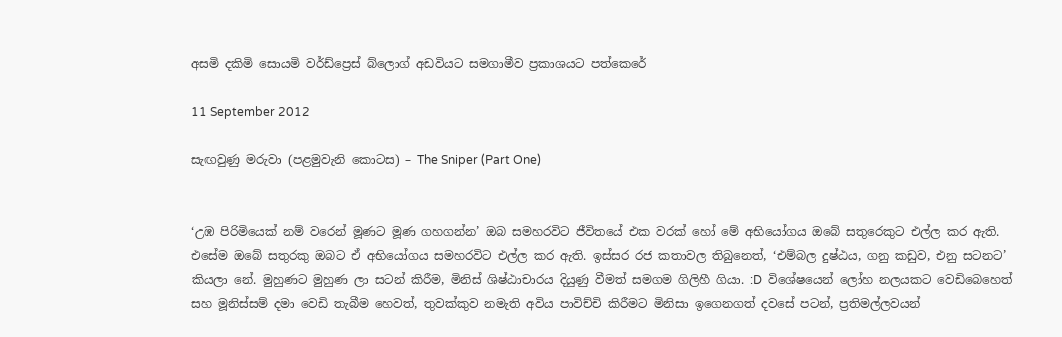අසමි දකිමි සොයමි වර්ඩ්ප්‍රෙස් බ්ලොග් අඩවියට සමගාමීව ප්‍රකාශයට පත්කෙරේ

11 September 2012

සැඟවුණු මරුවා (පළමුවැනි කොටස) – The Sniper (Part One)


‘උඹ පිරිමියෙක් නම් වරෙන් මූණට මූණ ගහගන්න’ ඔබ සමහරවිට ජීවිතයේ එක වරක් හෝ මේ අභියෝගය ඔබේ සතුරෙකුට එල්ල කර ඇති. එසේම ඔබේ සතුරකු ඔබට ඒ අභියෝගය සමහරවිට එල්ල කර ඇති. ඉස්සර රජ කතාවල තිබුනෙත්, ‘එම්බල දුෂ්ඨය, ගනු කඩුව, එනු සටනට’ කියලා නේ. මුහුණට මුහුණ ලා සටන් කිරීම, මිනිස් ශිෂ්ඨාචාරය දියුණු වීමත් සමගම ගිලිහී ගියා. :D  විශේෂයෙන් ලෝහ නලයකට වෙඩිබෙහෙත් සහ මූනිස්සම් දමා වෙඩි තැබීම හෙවත්, තුවක්කුව නමැති අවිය පාවිච්චි කිරීමට මිනිසා ඉගෙනගත් දවසේ පටන්, ප්‍රතිමල්ලවයන්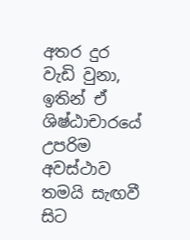අතර දුර වැඩි වුනා, ඉතින් ඒ ශිෂ්ඨාචාරයේ උපරිම අවස්ථාව තමයි සැඟවී සිට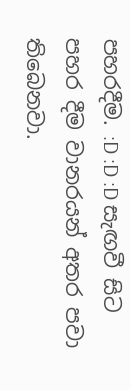පහරදීම. :D :D :D සැඟවී සිට පහර දීම වානරයන් අතර පවා තිබෙනවා.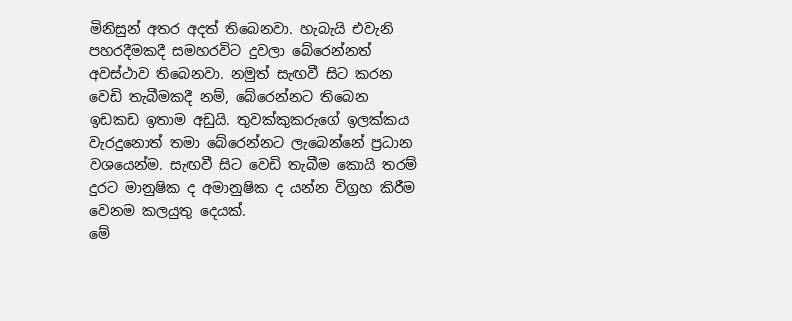මිනිසුන් අතර අදත් තිබෙනවා. හැබැයි එවැනි පහරදීමකදී සමහරවිට දුවලා බේරෙන්නත් අවස්ථාව තිබෙනවා. නමුත් සැඟවී සිට කරන වෙඩි තැබීමකදී නම්, බේරෙන්නට තිබෙන ඉඩකඩ ඉතාම අඩුයි. තුවක්කුකරුගේ ඉලක්කය වැරදුනොත් තමා බේරෙන්නට ලැබෙන්නේ ප්‍රධාන වශයෙන්ම. සැඟවී සිට වෙඩි තැබීම කොයි තරම් දුරට මානුෂික ද අමානුෂික ද යන්න විග්‍රහ කිරීම වෙනම කලයුතු දෙයක්.
මේ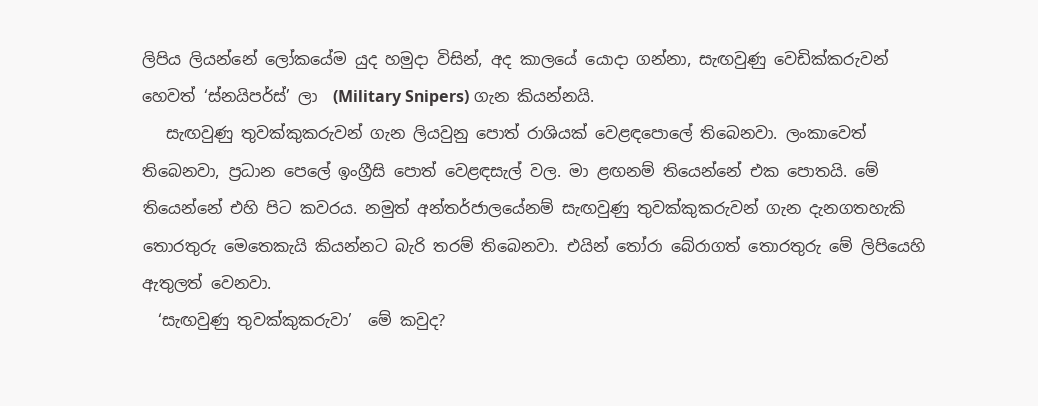ලිපිය ලියන්නේ ලෝකයේම යුද හමුදා විසින්, අද කාලයේ යොදා ගන්නා, සැඟවුණු වෙඩික්කරුවන් හෙවත් ‘ස්නයිපර්ස්’ ලා  (Military Snipers) ගැන කියන්නයි.
   සැඟවුණු තුවක්කුකරුවන් ගැන ලියවුනු පොත් රාශියක් වෙළඳපොලේ තිබෙනවා. ලංකාවෙත් තිබෙනවා, ප්‍රධාන පෙලේ ඉංග්‍රීසි පොත් වෙළඳසැල් වල. මා ළඟනම් තියෙන්නේ එක පොතයි. මේ තියෙන්නේ එහි පිට කවරය. නමුත් අන්තර්ජාලයේනම් සැඟවුණු තුවක්කුකරුවන් ගැන දැනගතහැකි තොරතුරු මෙතෙකැයි කියන්නට බැරි තරම් තිබෙනවා. එයින් තෝරා බේරාගත් තොරතුරු මේ ලිපියෙහි ඇතුලත් වෙනවා.
  ‘සැඟවුණු තුවක්කුකරුවා’  මේ කවුද?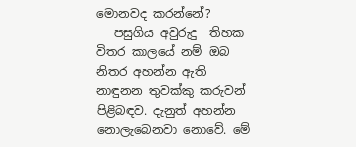මොනවද කරන්නේ?
   පසුගිය අවුරුදු  තිහක විතර කාලයේ නම් ඔබ නිතර අහන්න ඇති නාඳුනන තුවක්කු කරුවන් පිළිබඳව. දැනුත් අහන්න නොලැබෙනවා නොවේ. මේ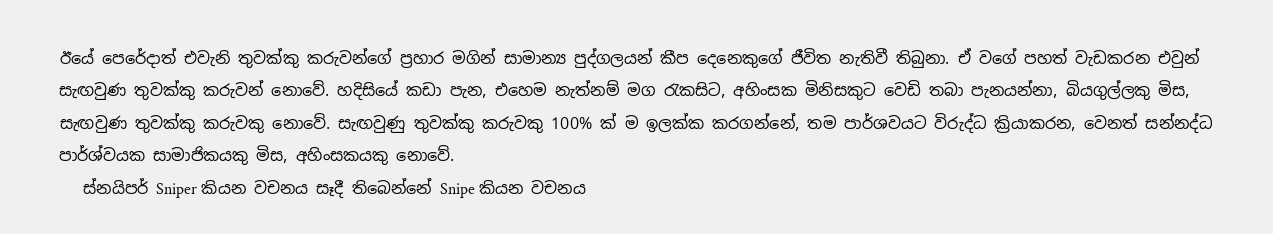ඊයේ පෙරේදාත් එවැනි තුවක්කු කරුවන්ගේ ප්‍රහාර මගින් සාමාන්‍ය පුද්ගලයන් කීප දෙනෙකුගේ ජීවිත නැතිවී තිබුනා. ඒ වගේ පහත් වැඩකරන එවුන් සැඟවුණ තුවක්කු කරුවන් නොවේ. හදිසියේ කඩා පැන, එහෙම නැත්නම් මග රැකසිට, අහිංසක මිනිසකුට වෙඩි තබා පැනයන්නා, බියගුල්ලකු මිස, සැඟවුණ තුවක්කු කරුවකු නොවේ. සැඟවුණු තුවක්කු කරුවකු 100% ක් ම ඉලක්ක කරගන්නේ, තම පාර්ශවයට විරුද්ධ ක්‍රියාකරන, වෙනත් සන්නද්ධ පාර්ශ්වයක සාමාජිකයකු මිස, අහිංසකයකු නොවේ.
   ස්නයිපර් Sniper කියන වචනය සෑදී තිබෙන්නේ Snipe කියන වචනය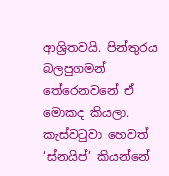ආශ්‍රිතවයි. පින්තුරය බලපුගමන් තේරෙනවනේ ඒ මොකද කියලා. කැස්වටුවා හෙවත් ‘ස්නයිප්’ කියන්නේ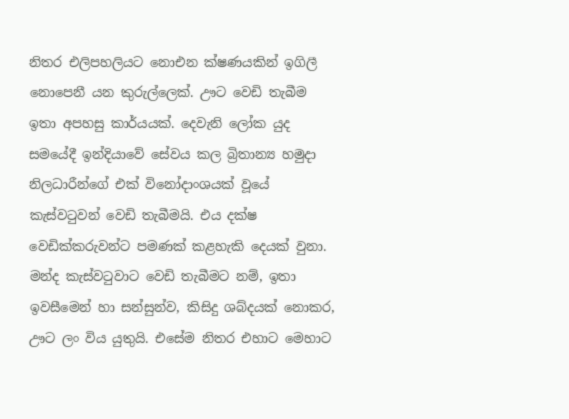නිතර එලිපහලියට නොඑන ක්ෂණයකින් ඉගිලී නොපෙනී යන කුරුල්ලෙක්. ඌට වෙඩි තැබීම ඉතා අපහසු කාර්යයක්. දෙවැනි ලෝක යුද සමයේදී ඉන්දියාවේ සේවය කල බ්‍රිතාන්‍ය හමුදා නිලධාරීන්ගේ එක් විනෝදාංශයක් වූයේ කැස්වටුවන් වෙඩි තැබීමයි. එය දක්ෂ වෙඩික්කරුවන්ට පමණක් කළහැකි දෙයක් වුනා. මන්ද කැස්වටුවාට වෙඩි තැබීමට නම්, ඉතා ඉවසීමෙන් හා සන්සුන්ව, කිසිදු ශබ්දයක් නොකර, ඌට ලං විය යුතුයි. එසේම නිතර එහාට මෙහාට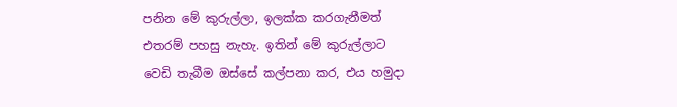පනින මේ කුරුල්ලා, ඉලක්ක කරගැනීමත් එතරම් පහසු නැහැ. ඉතින් මේ කුරුල්ලාට වෙඩි තැබීම ඔස්සේ කල්පනා කර, එය හමුදා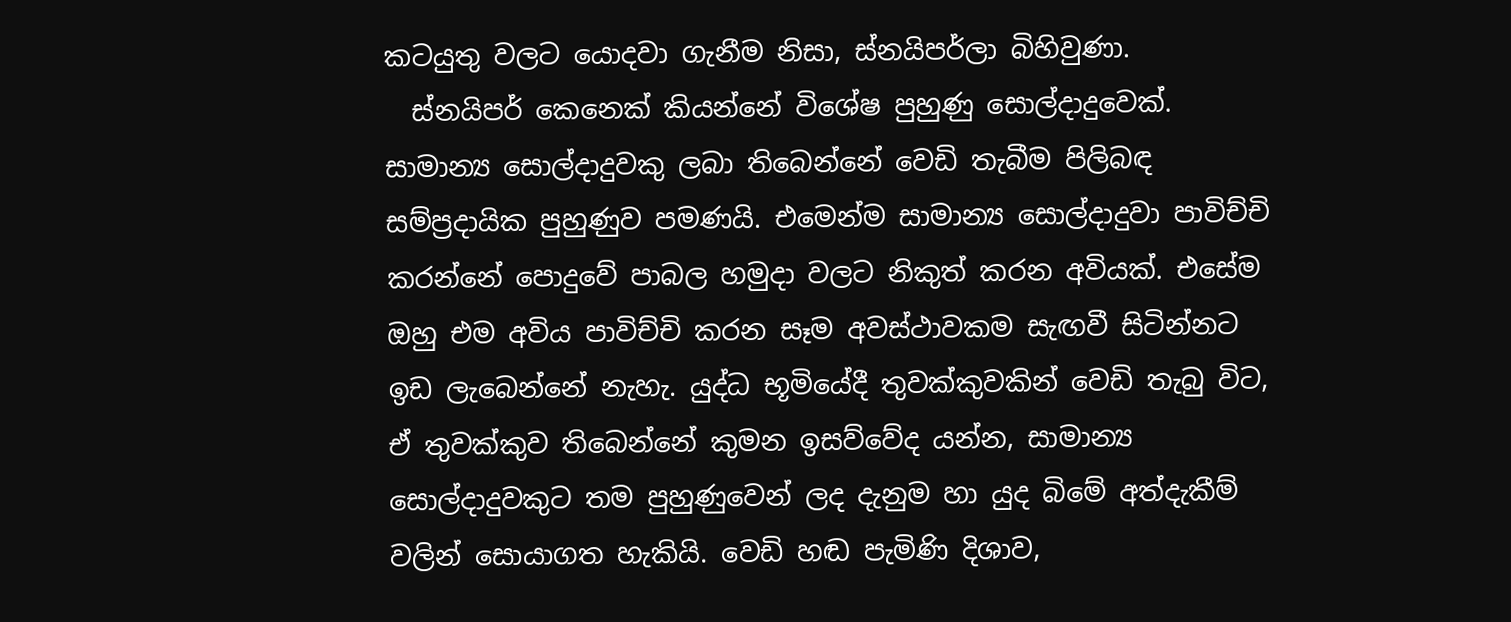කටයුතු වලට යොදවා ගැනීම නිසා, ස්නයිපර්ලා බිහිවුණා.
  ස්නයිපර් කෙනෙක් කියන්නේ විශේෂ පුහුණු සොල්දාදුවෙක්. සාමාන්‍ය සොල්දාදුවකු ලබා තිබෙන්නේ වෙඩි තැබීම පිලිබඳ සම්ප්‍රදායික පුහුණුව පමණයි. එමෙන්ම සාමාන්‍ය සොල්දාදුවා පාවිච්චි කරන්නේ පොදුවේ පාබල හමුදා වලට නිකුත් කරන අවියක්. එසේම ඔහු එම අවිය පාවිච්චි කරන සෑම අවස්ථාවකම සැඟවී සිටින්නට ඉඩ ලැබෙන්නේ නැහැ. යුද්ධ භූමියේදී තුවක්කුවකින් වෙඩි තැබු විට, ඒ තුවක්කුව තිබෙන්නේ කුමන ඉසව්වේද යන්න, සාමාන්‍ය සොල්දාදුවකුට තම පුහුණුවෙන් ලද දැනුම හා යුද බිමේ අත්දැකීම් වලින් සොයාගත හැකියි. වෙඩි හඬ පැමිණි දිශාව,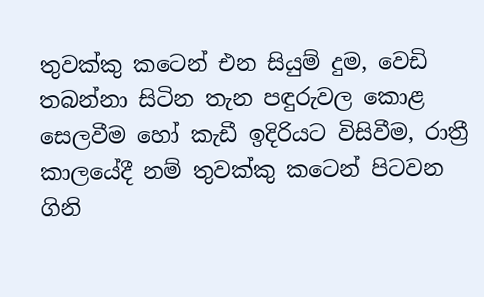තුවක්කු කටෙන් එන සියුම් දුම, වෙඩි තබන්නා සිටින තැන පඳුරුවල කොළ සෙලවීම හෝ කැඩී ඉදිරියට විසිවීම, රාත්‍රී කාලයේදී නම් තුවක්කු කටෙන් පිටවන ගිනි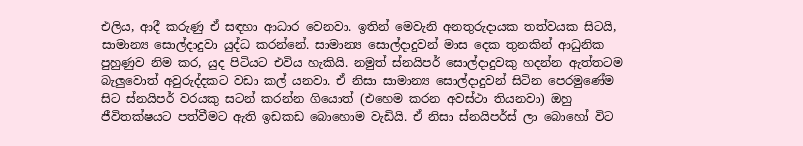එලිය, ආදී කරුණු ඒ සඳහා ආධාර වෙනවා. ඉතින් මෙවැනි අනතුරුදායක තත්වයක සිටයි, සාමාන්‍ය සොල්දාදුවා යුද්ධ කරන්නේ. සාමාන්‍ය සොල්දාදුවන් මාස දෙක තුනකින් ආධුනික පුහුණුව නිම කර, යුද පිටියට එවිය හැකියි. නමුත් ස්නයිපර් සොල්දාදුවකු හදන්න ඇත්තටම බැලුවොත් අවුරුද්දකට වඩා කල් යනවා. ඒ නිසා සාමාන්‍ය සොල්දාදුවන් සිටින පෙරමුණේම සිට ස්නයිපර් වරයකු සටන් කරන්න ගියොත් (එහෙම කරන අවස්ථා තියනවා) ඔහු ජීවිතක්ෂයට පත්වීමට ඇති ඉඩකඩ බොහොම වැඩියි. ඒ නිසා ස්නයිපර්ස් ලා බොහෝ විට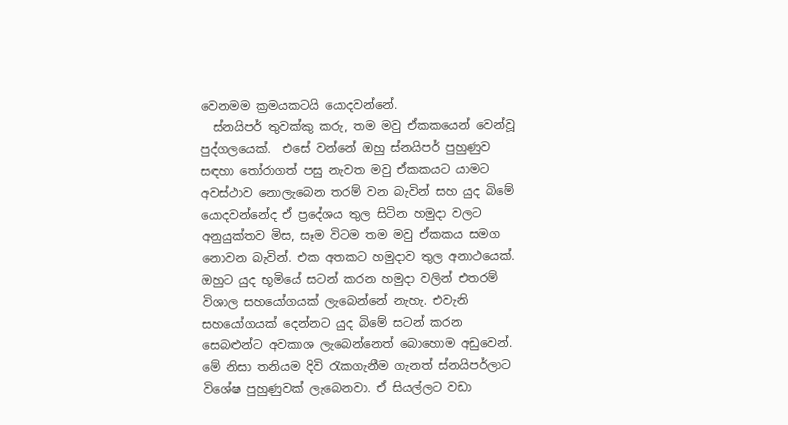වෙනමම ක්‍රමයකටයි යොදවන්නේ.
  ස්නයිපර් තුවක්කු කරු, තම මවු ඒකකයෙන් වෙන්වූ පුද්ගලයෙක්.  එසේ වන්නේ ඔහු ස්නයිපර් පුහුණුව සඳහා තෝරාගත් පසු නැවත මවු ඒකකයට යාමට අවස්ථාව නොලැබෙන තරම් වන බැවින් සහ යුද බිමේ යොදවන්නේද ඒ ප්‍රදේශය තුල සිටින හමුදා වලට අනුයුක්තව මිස, සෑම විටම තම මවු ඒකකය සමග නොවන බැවින්. එක අතකට හමුදාව තුල අනාථයෙක්. ඔහුට යුද භූමියේ සටන් කරන හමුදා වලින් එතරම් විශාල සහයෝගයක් ලැබෙන්නේ නැහැ. එවැනි සහයෝගයක් දෙන්නට යුද බිමේ සටන් කරන සෙබළුන්ට අවකාශ ලැබෙන්නෙත් බොහොම අඩුවෙන්. මේ නිසා තනියම දිවි රැකගැනීම ගැනත් ස්නයිපර්ලාට විශේෂ පුහුණුවක් ලැබෙනවා. ඒ සියල්ලට වඩා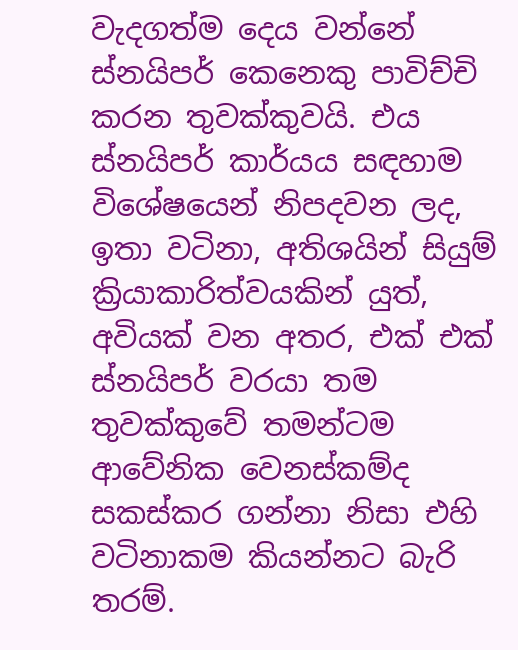වැදගත්ම දෙය වන්නේ ස්නයිපර් කෙනෙකු පාවිච්චි කරන තුවක්කුවයි. එය ස්නයිපර් කාර්යය සඳහාම විශේෂයෙන් නිපදවන ලද, ඉතා වටිනා, අතිශයින් සියුම් ක්‍රියාකාරිත්වයකින් යුත්, අවියක් වන අතර, එක් එක් ස්නයිපර් වරයා තම තුවක්කුවේ තමන්ටම ආවේනික වෙනස්කම්ද සකස්කර ගන්නා නිසා එහි වටිනාකම කියන්නට බැරි තරම්.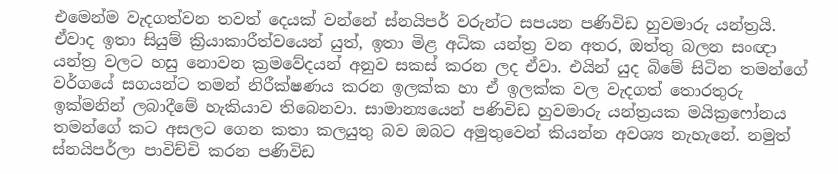එමෙන්ම වැදගත්වන තවත් දෙයක් වන්නේ ස්නයිපර් වරුන්ට සපයන පණිවිඩ හුවමාරු යන්ත්‍රයි. ඒවාද ඉතා සියුම් ක්‍රියාකාරීත්වයෙන් යුත්, ඉතා මිළ අධික යන්ත්‍ර වන අතර, ඔත්තු බලන සංඥා යන්ත්‍ර වලට හසු නොවන ක්‍රමවේදයන් අනුව සකස් කරන ලද ඒවා. එයින් යුද බිමේ සිටින තමන්ගේ වර්ගයේ සගයන්ට තමන් නිරීක්ෂණය කරන ඉලක්ක හා ඒ ඉලක්ක වල වැදගත් තොරතුරු ඉක්මනින් ලබාදීමේ හැකියාව තිබෙනවා. සාමාන්‍යයෙන් පණිවිඩ හුවමාරු යන්ත්‍රයක මයික්‍රෆෝනය තමන්ගේ කට අසලට ගෙන කතා කලයුතු බව ඔබට අමුතුවෙන් කියන්න අවශ්‍ය නැහැනේ. නමුත් ස්නයිපර්ලා පාවිච්චි කරන පණිවිඩ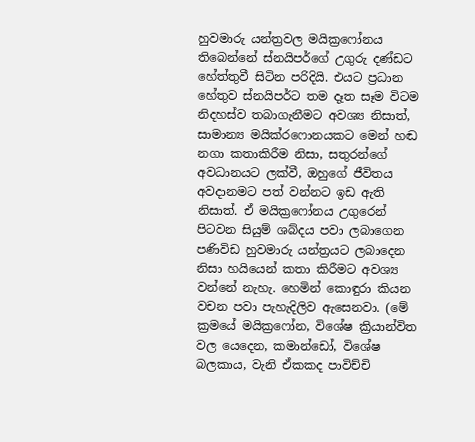හුවමාරු යන්ත්‍රවල මයික්‍රෆෝනය තිබෙන්නේ ස්නයිපර්ගේ උගුරු දණ්ඩට හේත්තුවී සිටින පරිදියි. එයට ප්‍රධාන හේතුව ස්නයිපර්ට තම දෑත සෑම විටම නිදහස්ව තබාගැනීමට අවශ්‍ය නිසාත්, සාමාන්‍ය මයික්රෆොනයකට මෙන් හඬ නගා කතාකිරීම නිසා, සතුරන්ගේ අවධානයට ලක්වී, ඔහුගේ ජීවිතය අවදානමට පත් වන්නට ඉඩ ඇති නිසාත්. ඒ මයික්‍රෆෝනය උගුරෙන් පිටවන සියුම් ශබ්දය පවා ලබාගෙන පණිවිඩ හුවමාරු යන්ත්‍රයට ලබාදෙන නිසා හයියෙන් කතා කිරීමට අවශ්‍ය වන්නේ නැහැ. හෙමින් කොඳුරා කියන වචන පවා පැහැදිලිව ඇසෙනවා. (මේ ක්‍රමයේ මයික්‍රෆෝන, විශේෂ ක්‍රියාන්විත වල යෙදෙන, කමාන්ඩෝ, විශේෂ බලකාය, වැනි ඒකකද පාවිච්චි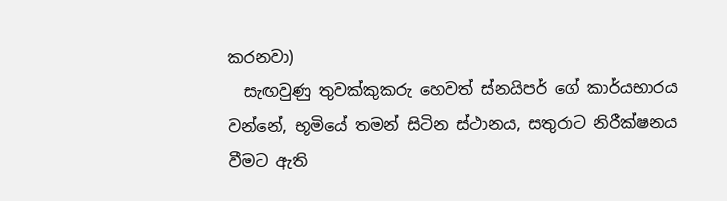කරනවා)
  සැඟවුණු තුවක්කුකරු හෙවත් ස්නයිපර් ගේ කාර්යභාරය වන්නේ, භූමියේ තමන් සිටින ස්ථානය, සතුරාට නිරීක්ෂනය වීමට ඇති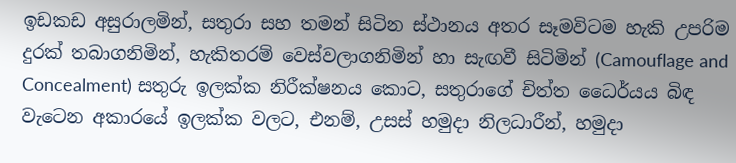ඉඩකඩ අසුරාලමින්, සතුරා සහ තමන් සිටින ස්ථානය අතර සෑමවිටම හැකි උපරිම දුරක් තබාගනිමින්, හැකිතරම් වෙස්වලාගනිමින් හා සැඟවී සිටිමින් (Camouflage and Concealment) සතුරු ඉලක්ක නිරීක්ෂනය කොට, සතුරාගේ චිත්ත ධෛර්යය බිඳ වැටෙන අකාරයේ ඉලක්ක වලට, එනම්, උසස් හමුදා නිලධාරීන්, හමුදා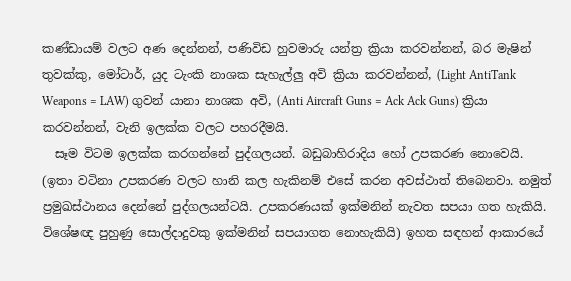කණ්ඩායම් වලට අණ දෙන්නන්, පණිවිඩ හුවමාරු යන්ත්‍ර ක්‍රියා කරවන්නන්, බර මැෂින් තුවක්කු, මෝටාර්, යුද ටැංකි නාශක සැහැල්ලු අවි ක්‍රියා කරවන්නන්, (Light AntiTank Weapons = LAW) ගුවන් යානා නාශක අවි, (Anti Aircraft Guns = Ack Ack Guns) ක්‍රියා කරවන්නන්, වැනි ඉලක්ක වලට පහරදීමයි.
  සෑම විටම ඉලක්ක කරගන්නේ පුද්ගලයන්. බඩුබාහිරාදිය හෝ උපකරණ නොවෙයි. (ඉතා වටිනා උපකරණ වලට හානි කල හැකිනම් එසේ කරන අවස්ථාත් තිබෙනවා. නමුත් ප්‍රමුඛස්ථානය දෙන්නේ පුද්ගලයන්ටයි. උපකරණයක් ඉක්මනින් නැවත සපයා ගත හැකියි. විශේෂඥ පුහුණු සොල්දාදුවකු ඉක්මනින් සපයාගත නොහැකියි) ඉහත සඳහන් ආකාරයේ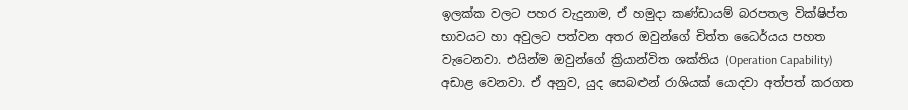ඉලක්ක වලට පහර වැදුනාම, ඒ හමුදා කණ්ඩායම් බරපතල වික්ෂිප්ත භාවයට හා අවුලට පත්වන අතර ඔවුන්ගේ චිත්ත ධෛර්යය පහත වැටෙනවා. එයින්ම ඔවුන්ගේ ක්‍රියාන්විත ශක්තිය (Operation Capability) අඩාළ වෙනවා. ඒ අනුව, යුද සෙබළුන් රාශියක් යොදවා අත්පත් කරගත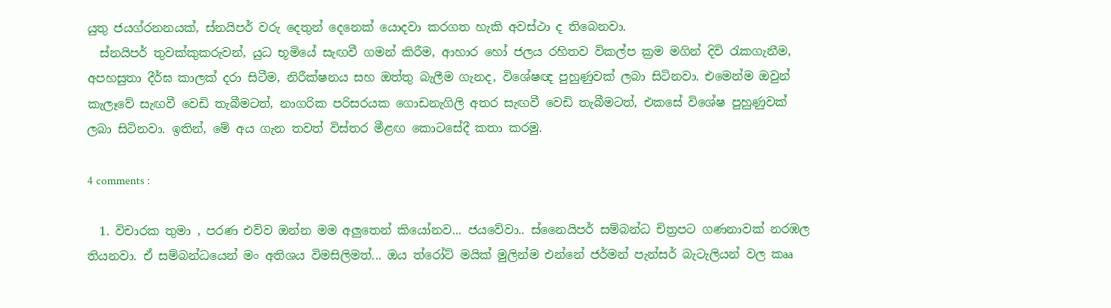යුතු ජයග්රනනයක්, ස්නයිපර් වරු දෙතුන් දෙනෙක් යොදවා කරගත හැකි අවස්ථා ද තිබෙනවා.
  ස්නයිපර් තුවක්කුකරුවන්, යුධ භූමියේ සැඟවී ගමන් කිරීම, ආහාර හෝ ජලය රහිතව විකල්ප ක්‍රම මගින් දිවි රැකගැනීම, අපහසුතා දීර්ඝ කාලක් දරා සිටීම, නිරීක්ෂනය සහ ඔත්තු බැලීම ගැනද, විශේෂඥ පුහුණුවක් ලබා සිටිනවා. එමෙන්ම ඔවුන් කැලෑවේ සැඟවී වෙඩි තැබීමටත්, නාගරික පරිසරයක ගොඩනැගිලි අතර සැඟවී වෙඩි තැබීමටත්, එකසේ විශේෂ පුහුණුවක් ලබා සිටිනවා. ඉතින්, මේ අය ගැන තවත් විස්තර මීළඟ කොටසේදී කතා කරමු.

4 comments :

  1. විචාරක තුමා , පරණ එව්ව ඔන්න මම අලුතෙන් කියෝනව... ජයවේවා.. ස්නෛයිපර් සම්බන්ධ චිත්‍රපට ගණනාවක් නරඹල තියනවා. ඒ සම්බන්ධයෙන් මං අතිශය විමසිලිමත්... ඔය ත්රෝට් මයික් මුලින්ම එන්නේ ජර්මන් පැන්සර් බැටැලියන් වල කෲ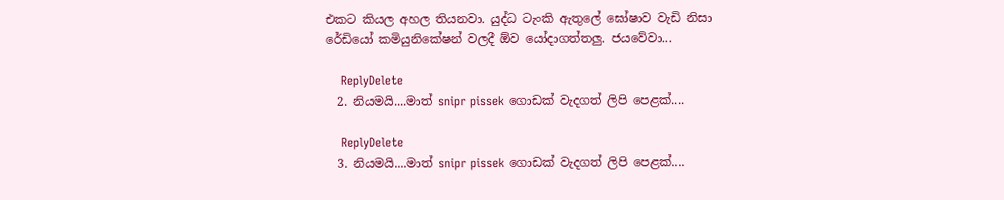එකට කියල අහල තියනවා. යුද්ධ ටැංකි ඇතුලේ ඝෝෂාව වැඩි නිසා රේඩියෝ කමියුනිකේෂන් වලදී ඕව යෝදාගත්තලු. ජයවේවා...

    ReplyDelete
  2. නියමයි....මාත් snipr pissek ගොඩක් වැදගත් ලිපි පෙළක්....

    ReplyDelete
  3. නියමයි....මාත් snipr pissek ගොඩක් වැදගත් ලිපි පෙළක්....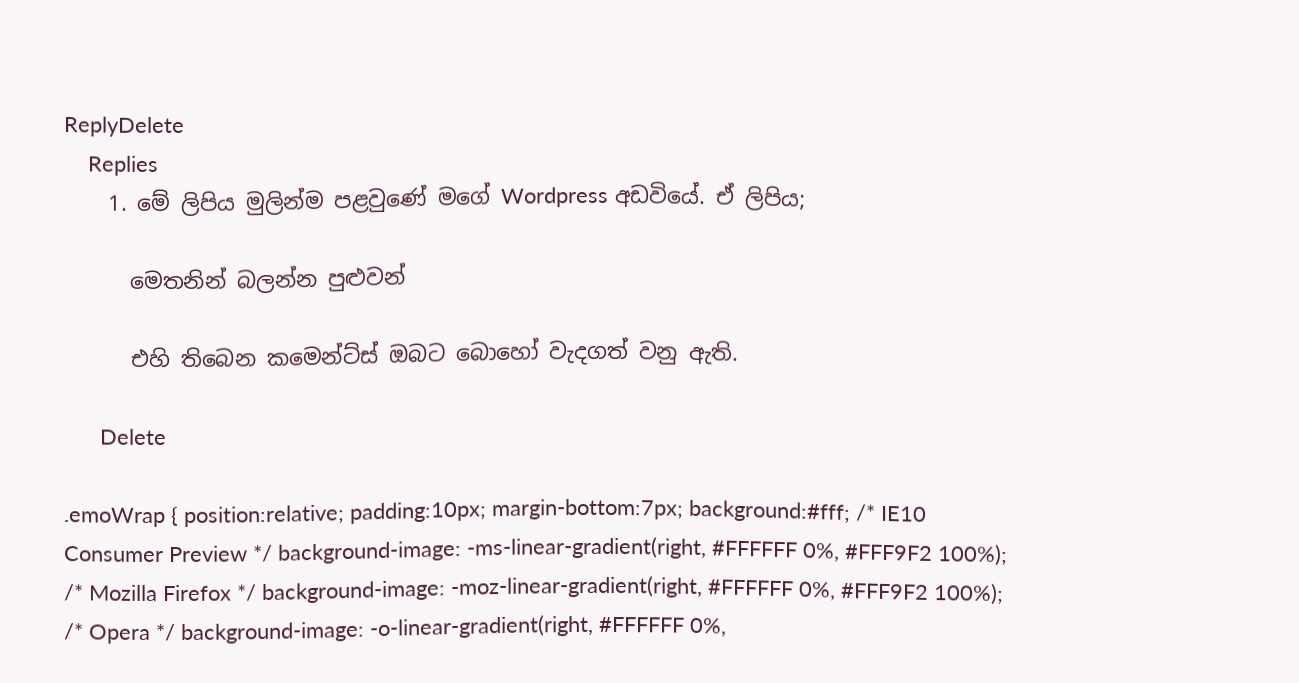ReplyDelete
    Replies
    1. මේ ලිපිය මුලින්ම පළවුණේ මගේ Wordpress අඩවියේ. ඒ ලිපිය;

      මෙතනින් බලන්න පුළුවන්

      එහි තිබෙන කමෙන්ට්ස් ඔබට බොහෝ වැදගත් වනු ඇති.

      Delete

.emoWrap { position:relative; padding:10px; margin-bottom:7px; background:#fff; /* IE10 Consumer Preview */ background-image: -ms-linear-gradient(right, #FFFFFF 0%, #FFF9F2 100%); /* Mozilla Firefox */ background-image: -moz-linear-gradient(right, #FFFFFF 0%, #FFF9F2 100%); /* Opera */ background-image: -o-linear-gradient(right, #FFFFFF 0%,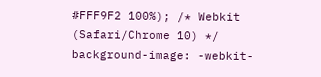#FFF9F2 100%); /* Webkit (Safari/Chrome 10) */ background-image: -webkit-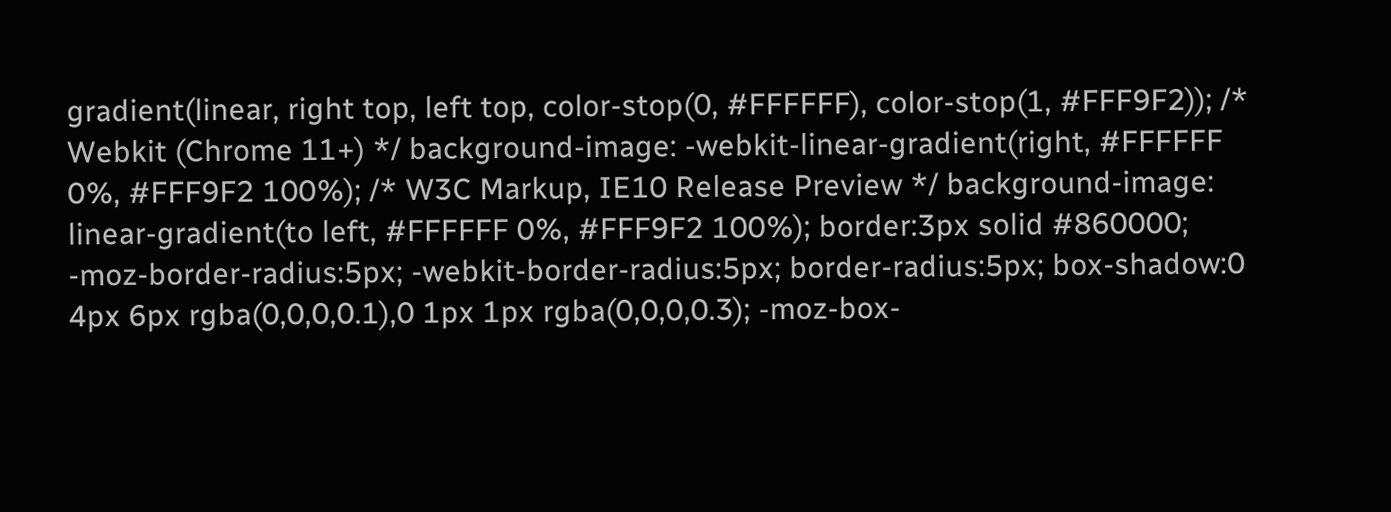gradient(linear, right top, left top, color-stop(0, #FFFFFF), color-stop(1, #FFF9F2)); /* Webkit (Chrome 11+) */ background-image: -webkit-linear-gradient(right, #FFFFFF 0%, #FFF9F2 100%); /* W3C Markup, IE10 Release Preview */ background-image: linear-gradient(to left, #FFFFFF 0%, #FFF9F2 100%); border:3px solid #860000; -moz-border-radius:5px; -webkit-border-radius:5px; border-radius:5px; box-shadow:0 4px 6px rgba(0,0,0,0.1),0 1px 1px rgba(0,0,0,0.3); -moz-box-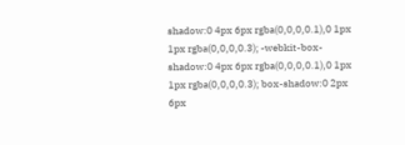shadow:0 4px 6px rgba(0,0,0,0.1),0 1px 1px rgba(0,0,0,0.3); -webkit-box-shadow:0 4px 6px rgba(0,0,0,0.1),0 1px 1px rgba(0,0,0,0.3); box-shadow:0 2px 6px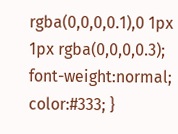rgba(0,0,0,0.1),0 1px 1px rgba(0,0,0,0.3); font-weight:normal; color:#333; }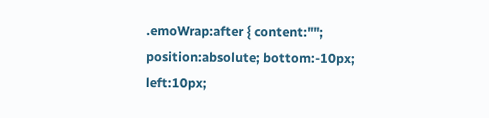.emoWrap:after { content:""; position:absolute; bottom:-10px; left:10px;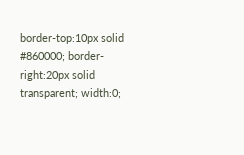border-top:10px solid #860000; border-right:20px solid transparent; width:0;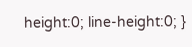height:0; line-height:0; }